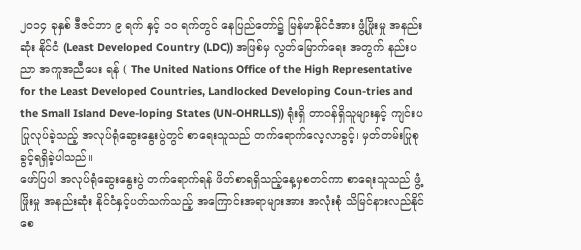၂၀၁၄ ခုနှစ် ဒီဇင်ဘာ ၉ ရက် နှင့် ၁၀ ရက်တွင် နေပြည်တော်၌ မြန်မာနိုင်ငံအား ဖွံ့ဖြိုးမှု အနည်းဆုံး နိုင်ငံ (Least Developed Country (LDC)) အဖြစ်မှ လွတ်မြောက်ရေး အတွက် နည်းပညာ အကူအညီပေး ရန် ( The United Nations Office of the High Representative for the Least Developed Countries, Landlocked Developing Coun-tries and the Small Island Deve-loping States (UN-OHRLLS)) ရုံးရှိ တာဝန်ရှိသူများနှင့် ကျင်းပပြုလုပ်ခဲ့သည့် အလုပ်ရုံဆွေးနွေးပွဲတွင် စာရေးသူသည် တက်ရောက်လေ့လာခွင့်၊ မှတ်တမ်းပြုစုခွင့်ရရှိခဲ့ပါသည်။
ဖော်ပြပါ အလုပ်ရုံဆွေးနွေးပွဲ တက်ရောက်ရန် ဖိတ်စာရရှိသည့်နေ့မှစတင်ကာ စာရေးသူသည် ဖွံ့ဖြိုးမှု အနည်းဆုံး နိုင်ငံနှင့်ပတ်သက်သည့် အကြောင်းအရာများအား အလုံးစုံ သိမြင်နားလည်နိုင်စေ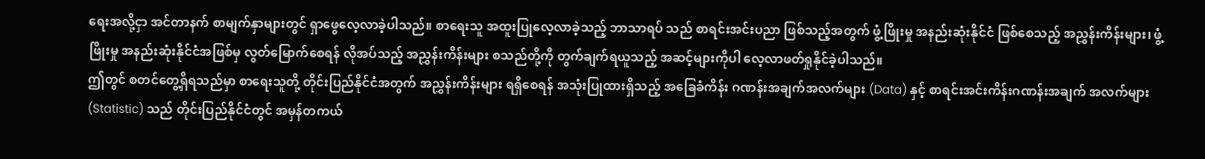ရေးအလို့ငှာ အင်တာနက် စာမျက်နှာများတွင် ရှာဖွေလေ့လာခဲ့ပါသည်။ စာရေးသူ အထူးပြုလေ့လာခဲ့သည့် ဘာသာရပ် သည် စာရင်းအင်းပညာ ဖြစ်သည့်အတွက် ဖွံ့ဖြိုးမှု အနည်းဆုံးနိုင်ငံ ဖြစ်စေသည့် အညွှန်းကိန်းများ၊ ဖွံ့ဖြိုးမှု အနည်းဆုံးနိုင်ငံအဖြစ်မှ လွတ်မြောက်စေရန် လိုအပ်သည့် အညွှန်းကိန်းများ စသည်တို့ကို တွက်ချက်ရယူသည့် အဆင့်များကိုပါ လေ့လာဖတ်ရှုနိုင်ခဲ့ပါသည်။
ဤတွင် စတင်တွေ့ရှိရသည်မှာ စာရေးသူတို့ တိုင်းပြည်နိုင်ငံအတွက် အညွှန်းကိန်းများ ရရှိစေရန် အသုံးပြုထားရှိသည့် အခြေခံကိန်း ဂဏန်းအချက်အလက်များ (Data) နှင့် စာရင်းအင်းကိန်းဂဏန်းအချက် အလက်များ (Statistic) သည် တိုင်းပြည်နိုင်ငံတွင် အမှန်တကယ်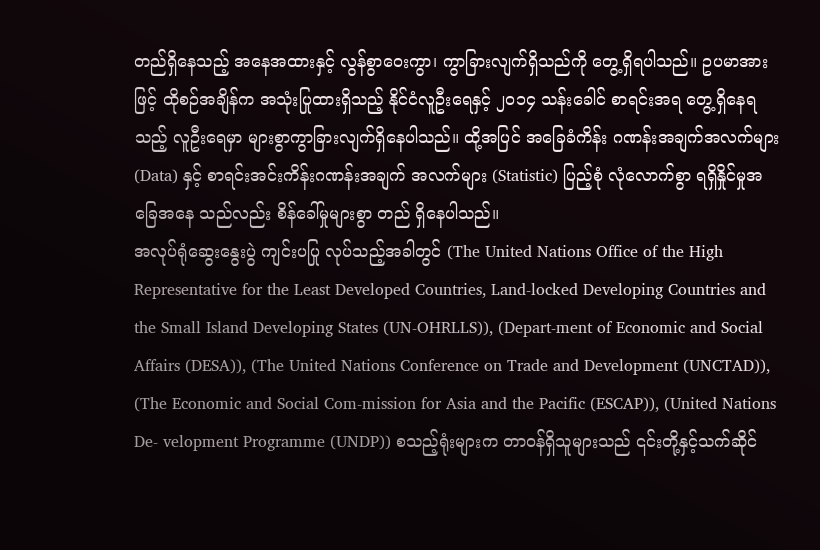တည်ရှိနေသည့် အနေအထားနှင့် လွန်စွာဝေးကွာ၊ ကွာခြားလျက်ရှိသည်ကို တွေ့ရှိရပါသည်။ ဥပမာအားဖြင့် ထိုစဉ်အချိန်က အသုံးပြုထားရှိသည့် နိုင်ငံလူဦးရေနှင့် ၂၀၁၄ သန်းခေါင် စာရင်းအရ တွေ့ရှိနေရသည့် လူဦးရေမှာ များစွာကွာခြားလျက်ရှိနေပါသည်။ ထို့အပြင် အခြေခံကိန်း ဂဏန်းအချက်အလက်များ (Data) နှင့် စာရင်းအင်းကိန်းဂဏန်းအချက် အလက်များ (Statistic) ပြည့်စုံ လုံလောက်စွာ ရရှိနှိုင်မှုအခြေအနေ သည်လည်း စိန်ခေါ်မှုများစွာ တည် ရှိနေပါသည်။
အလုပ်ရုံဆွေးနွေးပွဲ ကျင်းပပြု လုပ်သည့်အခါတွင် (The United Nations Office of the High Representative for the Least Developed Countries, Land-locked Developing Countries and the Small Island Developing States (UN-OHRLLS)), (Depart-ment of Economic and Social Affairs (DESA)), (The United Nations Conference on Trade and Development (UNCTAD)), (The Economic and Social Com-mission for Asia and the Pacific (ESCAP)), (United Nations De- velopment Programme (UNDP)) စသည့်ရုံးများက တာဝန်ရှိသူများသည် ၎င်းတို့နှင့်သက်ဆိုင်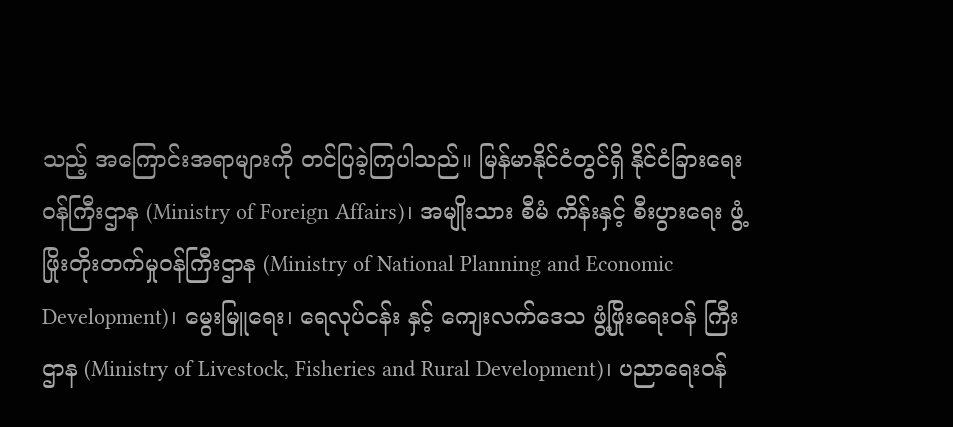သည့် အကြောင်းအရာများကို တင်ပြခဲ့ကြပါသည်။ မြန်မာနိုင်ငံတွင်ရှိ နိုင်ငံခြားရေးဝန်ကြီးဌာန (Ministry of Foreign Affairs)၊ အမျိုးသား စီမံ ကိန်းနှင့် စီးပွားရေး ဖွံ့ဖြိုးတိုးတက်မှုဝန်ကြီးဌာန (Ministry of National Planning and Economic Development)၊ မွေးမြူရေး၊ ရေလုပ်ငန်း နှင့် ကျေးလက်ဒေသ ဖွံ့ဖြိုးရေးဝန် ကြီးဌာန (Ministry of Livestock, Fisheries and Rural Development)၊ ပညာရေးဝန်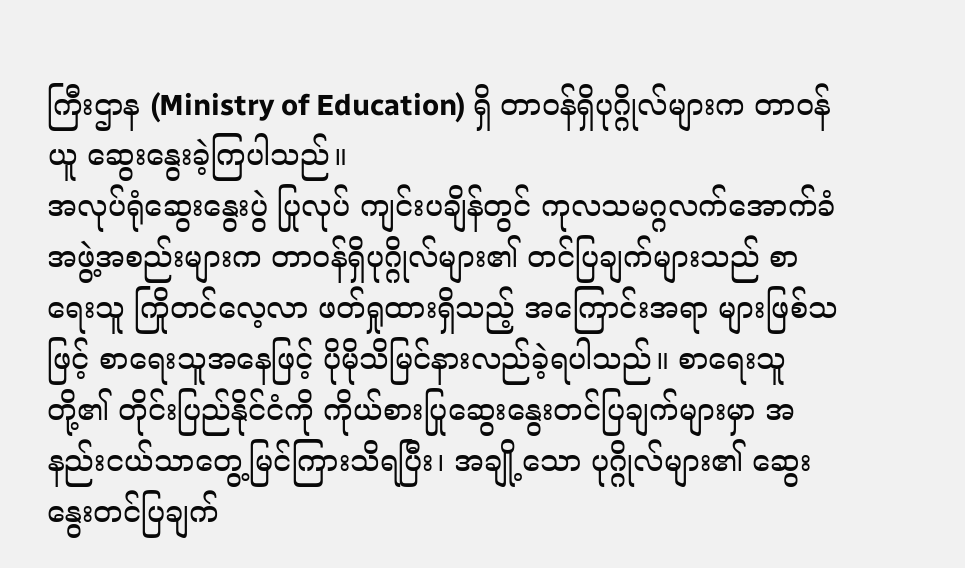ကြီးဌာန (Ministry of Education) ရှိ တာဝန်ရှိပုဂ္ဂိုလ်များက တာဝန်ယူ ဆွေးနွေးခဲ့ကြပါသည်။
အလုပ်ရုံဆွေးနွေးပွဲ ပြုလုပ် ကျင်းပချိန်တွင် ကုလသမဂ္ဂလက်အောက်ခံ အဖွဲ့အစည်းများက တာဝန်ရှိပုဂ္ဂိုလ်များ၏ တင်ပြချက်များသည် စာရေးသူ ကြိုတင်လေ့လာ ဖတ်ရှုထားရှိသည့် အကြောင်းအရာ များဖြစ်သဖြင့် စာရေးသူအနေဖြင့် ပိုမိုသိမြင်နားလည်ခဲ့ရပါသည်။ စာရေးသူတို့၏ တိုင်းပြည်နိုင်ငံကို ကိုယ်စားပြုဆွေးနွေးတင်ပြချက်များမှာ အနည်းငယ်သာတွေ့မြင်ကြားသိရပြီး၊ အချို့သော ပုဂ္ဂိုလ်များ၏ ဆွေးနွေးတင်ပြချက်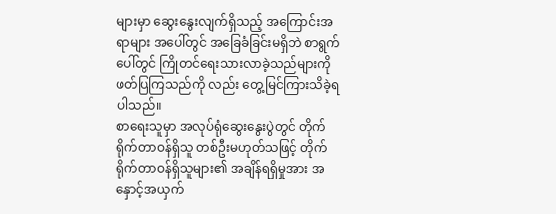များမှာ ဆွေးနွေးလျက်ရှိသည့် အကြောင်းအရာများ အပေါ်တွင် အခြေခံခြင်းမရှိဘဲ စာရွက်ပေါ်တွင် ကြိုတင်ရေးသားလာခဲ့သည်များကို ဖတ်ပြကြသည်ကို လည်း တွေ့မြင်ကြားသိခဲ့ရပါသည်။
စာရေးသူမှာ အလုပ်ရုံဆွေးနွေးပွဲတွင် တိုက်ရိုက်တာဝန်ရှိသူ တစ်ဦးမဟုတ်သဖြင့် တိုက်ရိုက်တာဝန်ရှိသူများ၏ အချိန်ရရှိမှုအား အနှောင့်အယှက်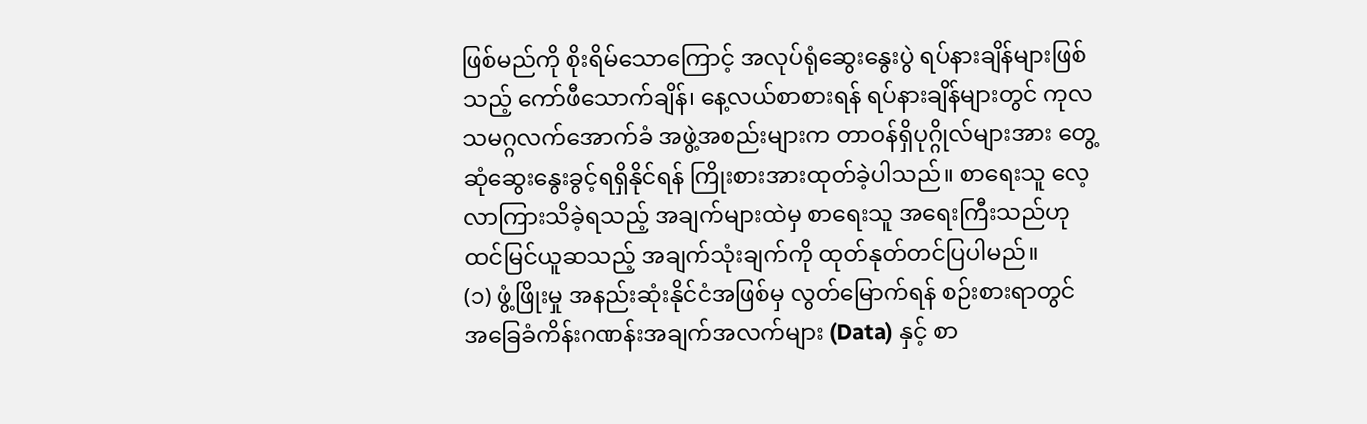ဖြစ်မည်ကို စိုးရိမ်သောကြောင့် အလုပ်ရုံဆွေးနွေးပွဲ ရပ်နားချိန်များဖြစ်သည့် ကော်ဖီသောက်ချိန်၊ နေ့လယ်စာစားရန် ရပ်နားချိန်များတွင် ကုလသမဂ္ဂလက်အောက်ခံ အဖွဲ့အစည်းများက တာဝန်ရှိပုဂ္ဂိုလ်များအား တွေ့ဆုံဆွေးနွေးခွင့်ရရှိနိုင်ရန် ကြိုးစားအားထုတ်ခဲ့ပါသည်။ စာရေးသူ လေ့လာကြားသိခဲ့ရသည့် အချက်များထဲမှ စာရေးသူ အရေးကြီးသည်ဟု ထင်မြင်ယူဆသည့် အချက်သုံးချက်ကို ထုတ်နုတ်တင်ပြပါမည်။
(၁) ဖွံ့ဖြိုးမှု အနည်းဆုံးနိုင်ငံအဖြစ်မှ လွတ်မြောက်ရန် စဉ်းစားရာတွင် အခြေခံကိန်းဂဏန်းအချက်အလက်များ (Data) နှင့် စာ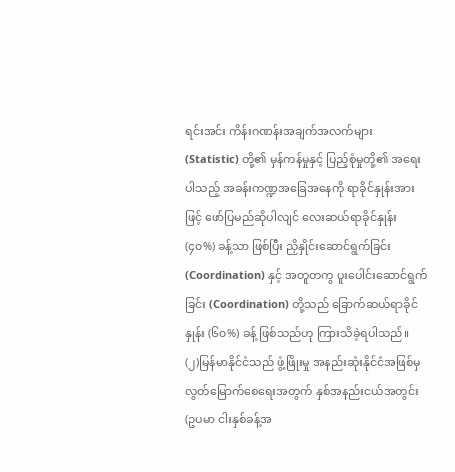ရင်းအင်း ကိန်းဂဏန်းအချက်အလက်များ (Statistic) တို့၏ မှန်ကန်မှုနှင့် ပြည့်စုံမှုတို့၏ အရေးပါသည့် အခန်းကဏ္ဍအခြေအနေကို ရာခိုင်နှုန်းအားဖြင့် ဖော်ပြမည်ဆိုပါလျင် လေးဆယ်ရာခိုင်နှုန်း (၄၀%) ခန့်သာ ဖြစ်ပြီး ညှိနှိုင်းဆောင်ရွက်ခြင်း (Coordination) နှင့် အတူတကွ ပူးပေါင်းဆောင်ရွက်ခြင်း (Coordination) တို့သည် ခြောက်ဆယ်ရာခိုင်နှုန်း (၆၀%) ခန့် ဖြစ်သည်ဟု ကြားသိခဲ့ရပါသည်။
(၂)မြန်မာနိုင်ငံသည် ဖွံ့ဖြိုးမှု အနည်းဆုံးနိုင်ငံအဖြစ်မှ လွတ်မြောက်စေရေးအတွက် နှစ်အနည်းငယ်အတွင်း (ဥပမာ ငါးနှစ်ခန့်အ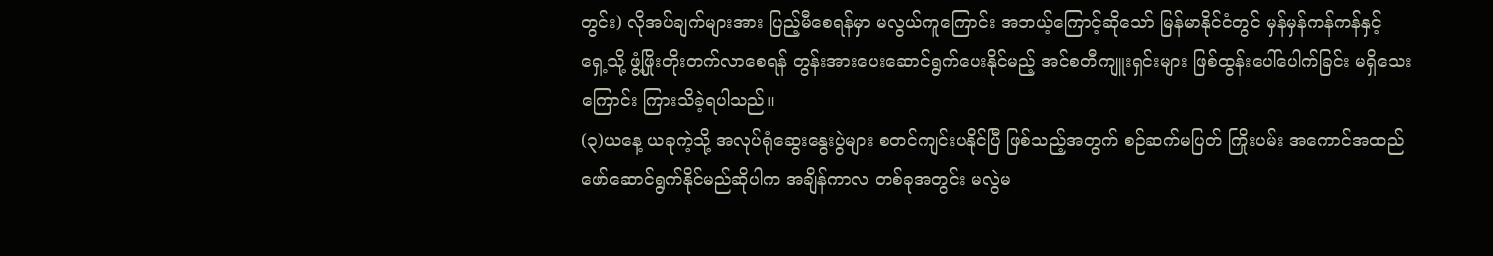တွင်း) လိုအပ်ချက်များအား ပြည့်မီစေရန်မှာ မလွယ်ကူကြောင်း အဘယ့်ကြောင့်ဆိုသော် မြန်မာနိုင်ငံတွင် မှန်မှန်ကန်ကန်နှင့် ရှေ့သို့ ဖွံ့ဖြိုးတိုးတက်လာစေရန် တွန်းအားပေးဆောင်ရွက်ပေးနိုင်မည့် အင်စတီကျူးရှင်းများ ဖြစ်ထွန်းပေါ်ပေါက်ခြင်း မရှိသေးကြောင်း ကြားသိခဲ့ရပါသည်။
(၃)ယနေ့ ယခုကဲ့သို့ အလုပ်ရုံဆွေးနွေးပွဲများ စတင်ကျင်းပနိုင်ပြီ ဖြစ်သည့်အတွက် စဉ်ဆက်မပြတ် ကြိုးပမ်း အကောင်အထည်ဖော်ဆောင်ရွက်နိုင်မည်ဆိုပါက အချိန်ကာလ တစ်ခုအတွင်း မလွဲမ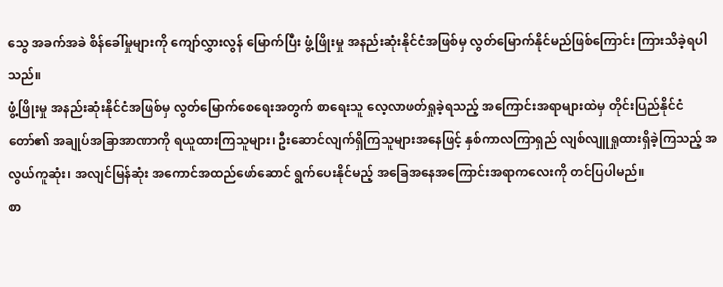သွေ အခက်အခဲ စိန်ခေါ်မှုများကို ကျော်လွှားလွန် မြောက်ပြီး ဖွံ့ဖြိုးမှု အနည်းဆုံးနိုင်ငံအဖြစ်မှ လွတ်မြောက်နိုင်မည်ဖြစ်ကြောင်း ကြားသိခဲ့ရပါသည်။
ဖွံ့ဖြိုးမှု အနည်းဆုံးနိုင်ငံအဖြစ်မှ လွတ်မြောက်စေရေးအတွက် စာရေးသူ လေ့လာဖတ်ရှုခဲ့ရသည့် အကြောင်းအရာများထဲမှ တိုင်းပြည်နိုင်ငံတော်၏ အချုပ်အခြာအာဏာကို ရယူထားကြသူများ၊ ဦးဆောင်လျက်ရှိကြသူများအနေဖြင့် နှစ်ကာလကြာရှည် လျစ်လျူရှုထားရှိခဲ့ကြသည့် အလွယ်ကူဆုံး၊ အလျင်မြန်ဆုံး အကောင်အထည်ဖော်ဆောင် ရွက်ပေးနိုင်မည့် အခြေအနေအကြောင်းအရာကလေးကို တင်ပြပါမည်။
စာ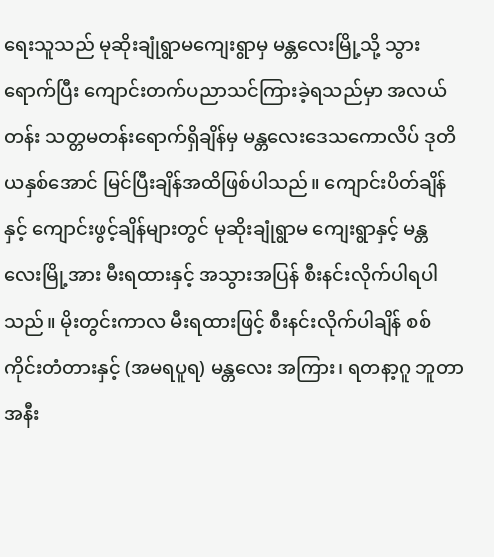ရေးသူသည် မုဆိုးချုံရွာမကျေးရွာမှ မန္တလေးမြို့သို့ သွားရောက်ပြီး ကျောင်းတက်ပညာသင်ကြားခဲ့ရသည်မှာ အလယ်တန်း သတ္တမတန်းရောက်ရှိချိန်မှ မန္တလေးဒေသကောလိပ် ဒုတိယနှစ်အောင် မြင်ပြီးချိန်အထိဖြစ်ပါသည်။ ကျောင်းပိတ်ချိန်နှင့် ကျောင်းဖွင့်ချိန်များတွင် မုဆိုးချုံရွာမ ကျေးရွာနှင့် မန္တလေးမြို့အား မီးရထားနှင့် အသွားအပြန် စီးနင်းလိုက်ပါရပါသည်။ မိုးတွင်းကာလ မီးရထားဖြင့် စီးနင်းလိုက်ပါချိန် စစ်ကိုင်းတံတားနှင့် (အမရပူရ) မန္တလေး အကြား၊ ရတနာ့ဂူ ဘူတာအနီး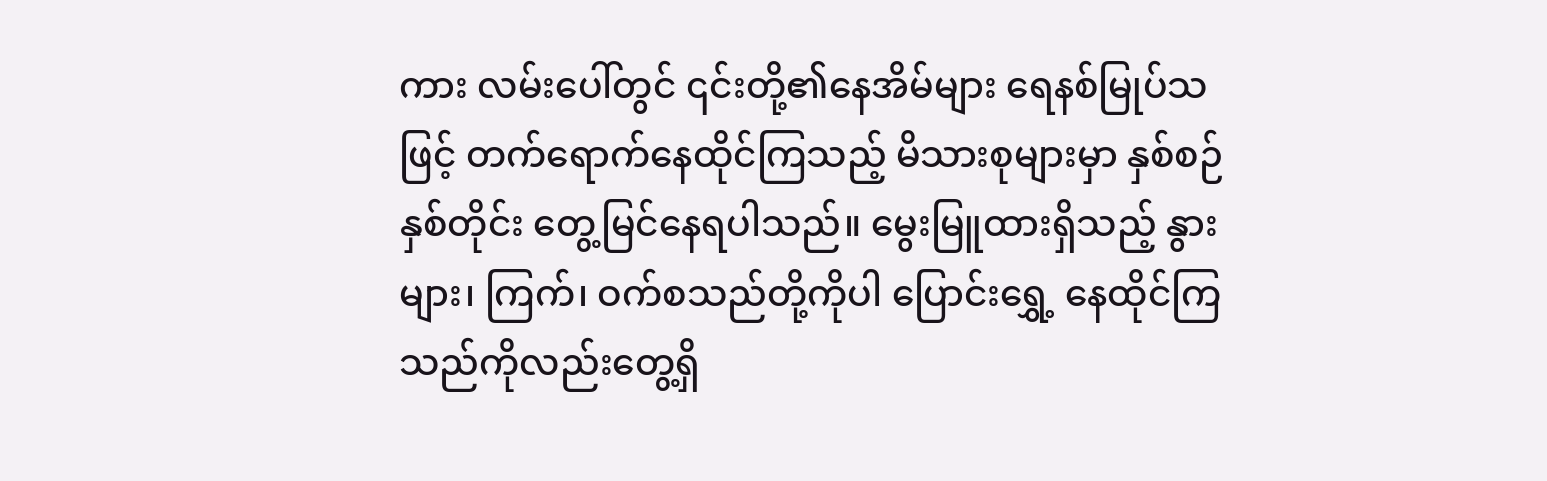ကား လမ်းပေါ်တွင် ၎င်းတို့၏နေအိမ်များ ရေနစ်မြုပ်သဖြင့် တက်ရောက်နေထိုင်ကြသည့် မိသားစုများမှာ နှစ်စဉ်နှစ်တိုင်း တွေ့မြင်နေရပါသည်။ မွေးမြူထားရှိသည့် နွားများ၊ ကြက်၊ ဝက်စသည်တို့ကိုပါ ပြောင်းရွှေ့ နေထိုင်ကြသည်ကိုလည်းတွေ့ရှိ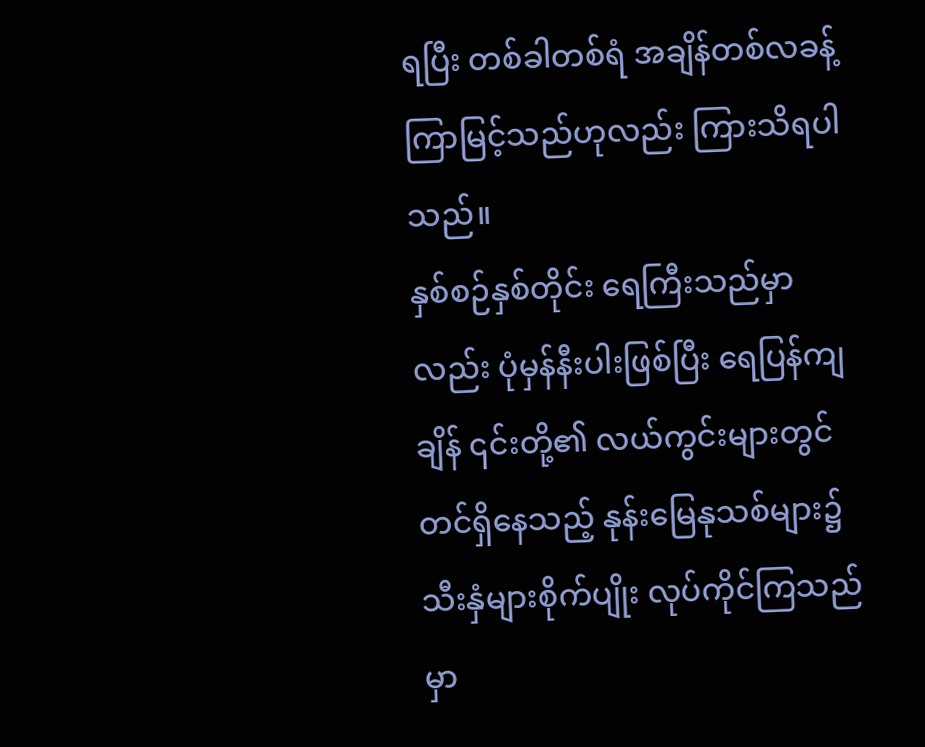ရပြီး တစ်ခါတစ်ရံ အချိန်တစ်လခန့် ကြာမြင့်သည်ဟုလည်း ကြားသိရပါသည်။
နှစ်စဉ်နှစ်တိုင်း ရေကြီးသည်မှာလည်း ပုံမှန်နီးပါးဖြစ်ပြီး ရေပြန်ကျချိန် ၎င်းတို့၏ လယ်ကွင်းများတွင် တင်ရှိနေသည့် နုန်းမြေနုသစ်များ၌ သီးနှံများစိုက်ပျိုး လုပ်ကိုင်ကြသည်မှာ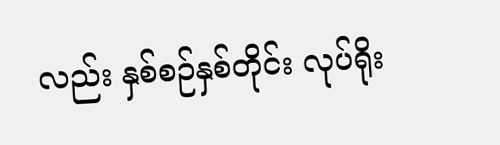လည်း နှစ်စဉ်နှစ်တိုင်း လုပ်ရိုး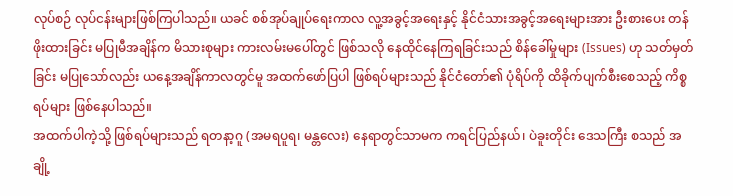လုပ်စဉ် လုပ်ငန်းများဖြစ်ကြပါသည်။ ယခင် စစ်အုပ်ချုပ်ရေးကာလ လူ့အခွင့်အရေးနှင့် နိုင်ငံသားအခွင့်အရေးများအား ဦးစားပေး တန်ဖိုးထားခြင်း မပြုမီအချိန်က မိသားစုများ ကားလမ်းမပေါ်တွင် ဖြစ်သလို နေထိုင်နေကြရခြင်းသည် စိန်ခေါ်မှုများ (Issues) ဟု သတ်မှတ်ခြင်း မပြုသော်လည်း ယနေ့အချိန်ကာလတွင်မူ အထက်ဖော်ပြပါ ဖြစ်ရပ်များသည် နိုင်ငံတော်၏ ပုံရိပ်ကို ထိခိုက်ပျက်စီးစေသည့် ကိစ္စရပ်များ ဖြစ်နေပါသည်။
အထက်ပါကဲ့သို့ ဖြစ်ရပ်များသည် ရတနာ့ဂူ (အမရပူရ၊ မန္တလေး) နေရာတွင်သာမက ကရင်ပြည်နယ်၊ ပဲခူးတိုင်း ဒေသကြီး စသည် အချို့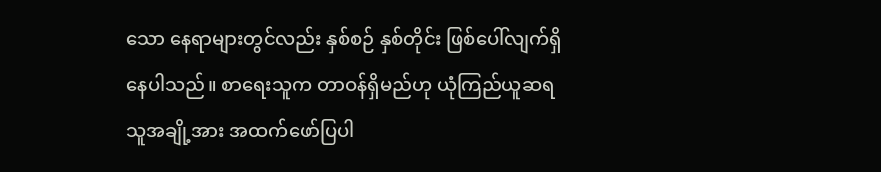သော နေရာများတွင်လည်း နှစ်စဉ် နှစ်တိုင်း ဖြစ်ပေါ်လျက်ရှိနေပါသည်။ စာရေးသူက တာဝန်ရှိမည်ဟု ယုံကြည်ယူဆရသူအချို့အား အထက်ဖော်ပြပါ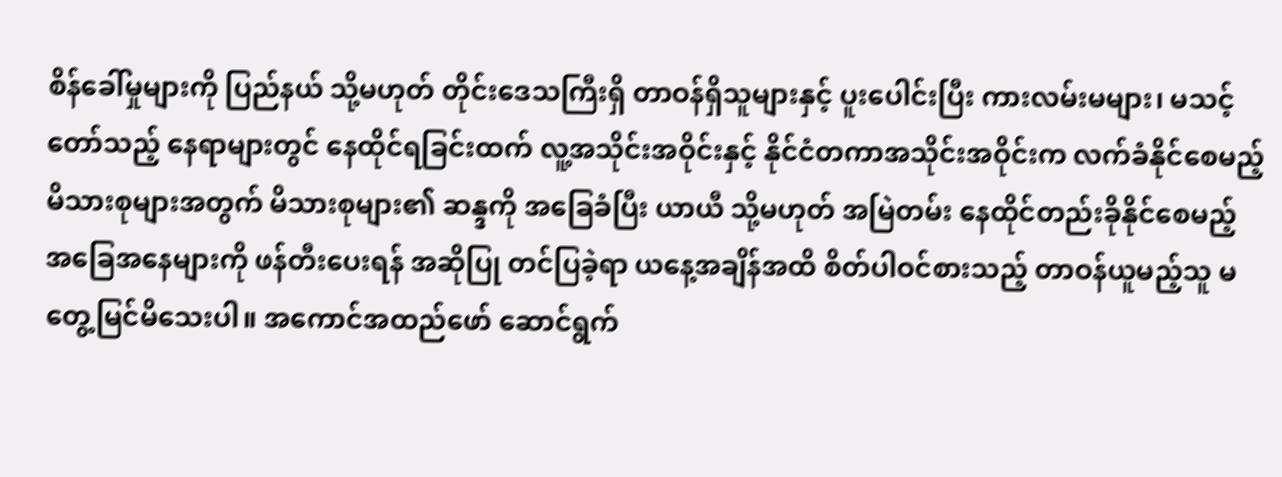စိန်ခေါ်မှုများကို ပြည်နယ် သို့မဟုတ် တိုင်းဒေသကြီးရှိ တာဝန်ရှိသူများနှင့် ပူးပေါင်းပြီး ကားလမ်းမများ၊ မသင့်တော်သည့် နေရာများတွင် နေထိုင်ရခြင်းထက် လူ့အသိုင်းအဝိုင်းနှင့် နိုင်ငံတကာအသိုင်းအဝိုင်းက လက်ခံနိုင်စေမည့် မိသားစုများအတွက် မိသားစုများ၏ ဆန္ဒကို အခြေခံပြီး ယာယီ သို့မဟုတ် အမြဲတမ်း နေထိုင်တည်းခိုနိုင်စေမည့် အခြေအနေများကို ဖန်တီးပေးရန် အဆိုပြု တင်ပြခဲ့ရာ ယနေ့အချိန်အထိ စိတ်ပါဝင်စားသည့် တာဝန်ယူမည့်သူ မတွေ့မြင်မိသေးပါ။ အကောင်အထည်ဖော် ဆောင်ရွက်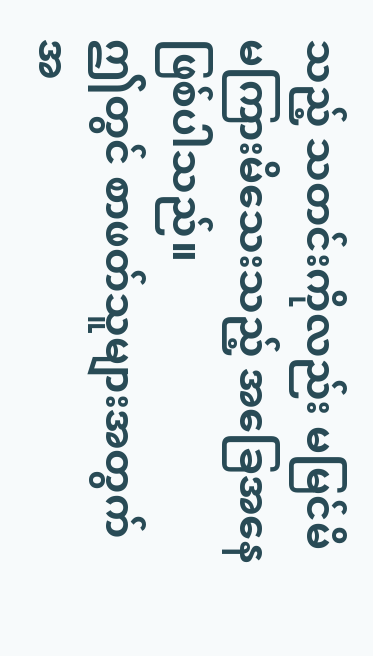သည့် သတင်းကိုလည်း မမြင်မိ မကြားမိသေးသည့် အခြေအနေဖြစ်ပါသည်။
ဤတွင် စာဖတ်သူများအတွက် အ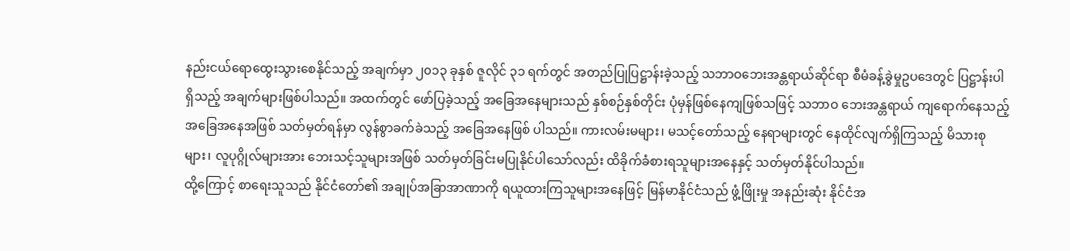နည်းငယ်ရောထွေးသွားစေနိုင်သည့် အချက်မှာ ၂၀၁၃ ခုနှစ် ဇူလိုင် ၃၁ ရက်တွင် အတည်ပြုပြဋ္ဌာန်းခဲ့သည့် သဘာဝဘေးအန္တရာယ်ဆိုင်ရာ စီမံခန့်ခွဲမှုဥပဒေတွင် ပြဋ္ဌာန်းပါရှိသည့် အချက်များဖြစ်ပါသည်။ အထက်တွင် ဖော်ပြခဲ့သည့် အခြေအနေများသည် နှစ်စဉ်နှစ်တိုင်း ပုံမှန်ဖြစ်နေကျဖြစ်သဖြင့် သဘာဝ ဘေးအန္တရာယ် ကျရောက်နေသည့် အခြေအနေအဖြစ် သတ်မှတ်ရန်မှာ လွန်စွာခက်ခဲသည့် အခြေအနေဖြစ် ပါသည်။ ကားလမ်းမများ၊ မသင့်တော်သည့် နေရာများတွင် နေထိုင်လျက်ရှိကြသည့် မိသားစုများ၊ လူပုဂ္ဂိုလ်များအား ဘေးသင့်သူများအဖြစ် သတ်မှတ်ခြင်းမပြုနိုင်ပါသော်လည်း ထိခိုက်ခံစားရသူများအနေနှင့် သတ်မှတ်နိုင်ပါသည်။
ထို့ကြောင့် စာရေးသူသည် နိုင်ငံတော်၏ အချုပ်အခြာအာဏာကို ရယူထားကြသူများအနေဖြင့် မြန်မာနိုင်ငံသည် ဖွံ့ဖြိုးမှု အနည်းဆုံး နိုင်ငံအ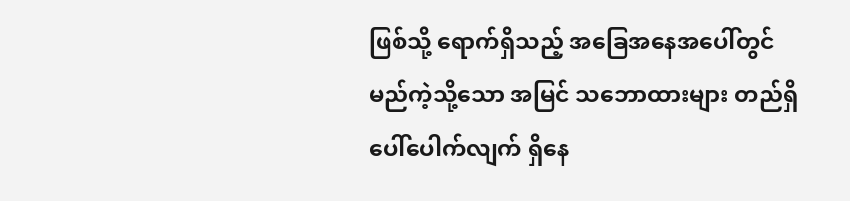ဖြစ်သို့ ရောက်ရှိသည့် အခြေအနေအပေါ်တွင် မည်ကဲ့သို့သော အမြင် သဘောထားများ တည်ရှိပေါ်ပေါက်လျက် ရှိနေ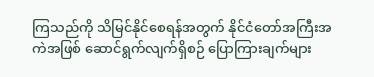ကြသည်ကို သိမြင်နိုင်စေရန်အတွက် နိုင်ငံတော်အကြီးအကဲအဖြစ် ဆောင်ရွက်လျက်ရှိစဉ် ပြောကြားချက်များ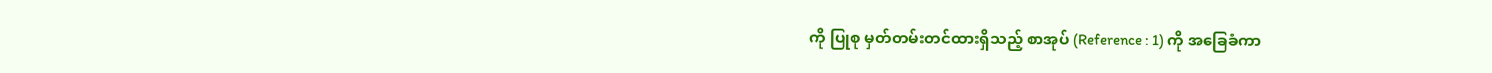ကို ပြုစု မှတ်တမ်းတင်ထားရှိသည့် စာအုပ် (Reference : 1) ကို အခြေခံကာ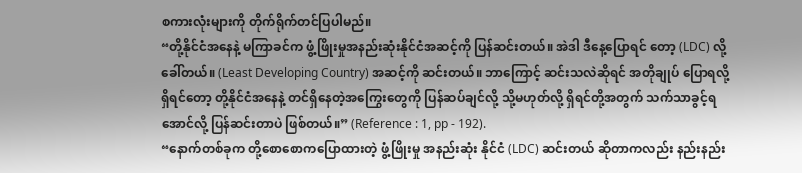စကားလုံးများကို တိုက်ရိုက်တင်ပြပါမည်။
“တို့နိုင်ငံအနေနဲ့ မကြာခင်က ဖွံ့ဖြိုးမှုအနည်းဆုံးနိုင်ငံအဆင့်ကို ပြန်ဆင်းတယ်။ အဲဒါ ဒီနေ့ပြောရင် တော့ (LDC) လို့ခေါ်တယ်။ (Least Developing Country) အဆင့်ကို ဆင်းတယ်။ ဘာကြောင့် ဆင်းသလဲဆိုရင် အတိုချုပ် ပြောရလို့ရှိရင်တော့ တို့နိုင်ငံအနေနဲ့ တင်ရှိနေတဲ့အကြွေးတွေကို ပြန်ဆပ်ချင်လို့ သို့မဟုတ်လို့ ရှိရင်တို့အတွက် သက်သာခွင့်ရအောင်လို့ ပြန်ဆင်းတာပဲ ဖြစ်တယ်။” (Reference : 1, pp - 192).
“နောက်တစ်ခုက တို့စောစောကပြောထားတဲ့ ဖွံ့ဖြိုးမှု အနည်းဆုံး နိုင်ငံ (LDC) ဆင်းတယ် ဆိုတာကလည်း နည်းနည်း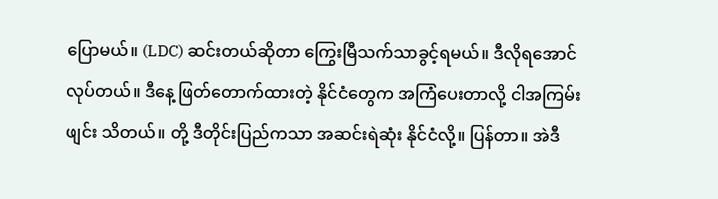ပြောမယ်။ (LDC) ဆင်းတယ်ဆိုတာ ကြွေးမြီသက်သာခွင့်ရမယ်။ ဒီလိုရအောင်လုပ်တယ်။ ဒီနေ့ ဖြတ်တောက်ထားတဲ့ နိုင်ငံတွေက အကြံပေးတာလို့ ငါအကြမ်းဖျင်း သိတယ်။ တို့ ဒီတိုင်းပြည်ကသာ အဆင်းရဲဆုံး နိုင်ငံလို့။ ပြန်တာ။ အဲဒီ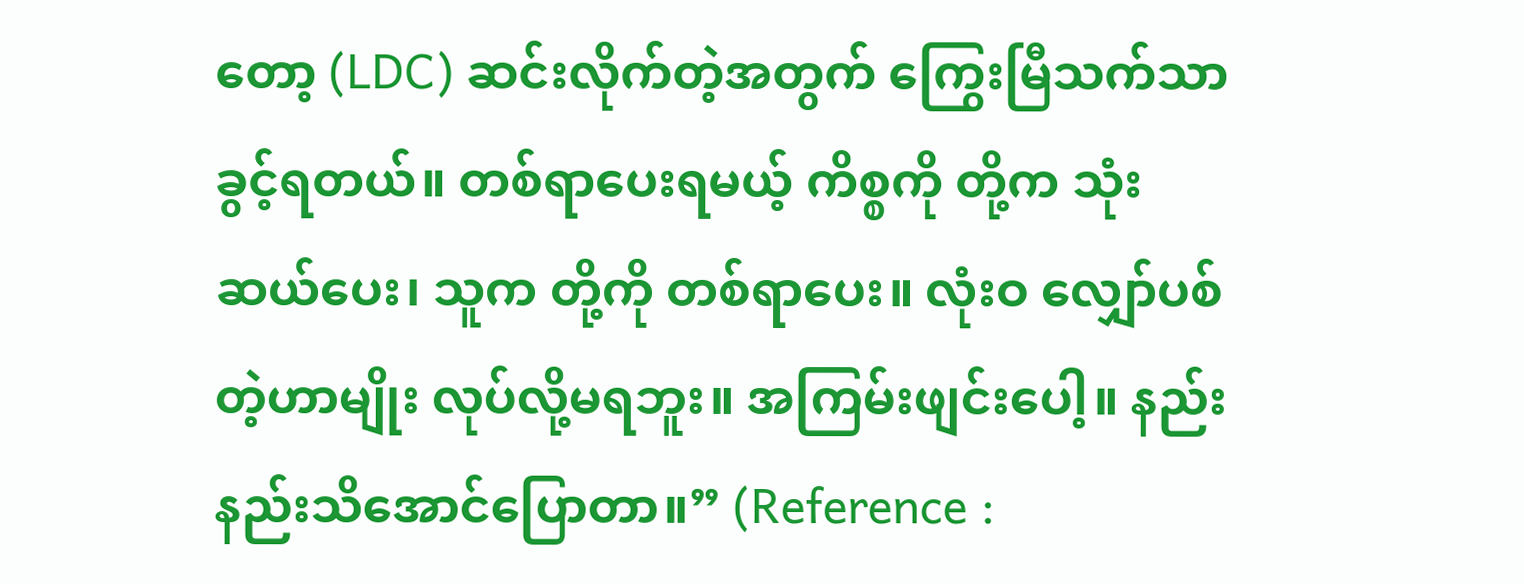တော့ (LDC) ဆင်းလိုက်တဲ့အတွက် ကြွေးမြီသက်သာခွင့်ရတယ်။ တစ်ရာပေးရမယ့် ကိစ္စကို တို့က သုံးဆယ်ပေး၊ သူက တို့ကို တစ်ရာပေး။ လုံးဝ လျှော်ပစ်တဲ့ဟာမျိုး လုပ်လို့မရဘူး။ အကြမ်းဖျင်းပေါ့။ နည်းနည်းသိအောင်ပြောတာ။” (Reference :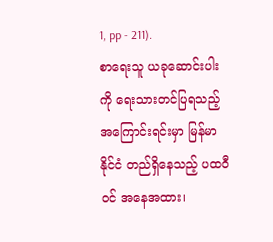1, pp - 211).
စာရေးသူ ယခုဆောင်းပါးကို ရေးသားတင်ပြရသည့် အကြောင်းရင်းမှာ မြန်မာနိုင်ငံ တည်ရှိနေသည့် ပထဝီဝင် အနေအထား၊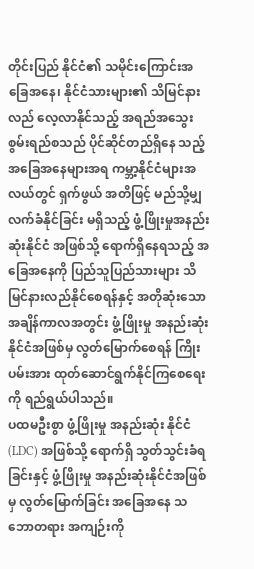တိုင်းပြည် နိုင်ငံ၏ သမိုင်းကြောင်းအခြေအနေ၊ နိုင်ငံသားများ၏ သိမြင်နားလည် လေ့လာနိုင်သည့် အရည်အသွေး စွမ်းရည်စသည် ပိုင်ဆိုင်တည်ရှိနေ သည့် အခြေအနေများအရ ကမ္ဘာ့နိုင်ငံများအလယ်တွင် ရှက်ဖွယ် အတိဖြင့် မည်သို့မျှ လက်ခံနိုင်ခြင်း မရှိသည့် ဖွံ့ဖြိုးမှုအနည်းဆုံးနိုင်ငံ အဖြစ်သို့ ရောက်ရှိနေရသည့် အခြေအနေကို ပြည်သူပြည်သားများ သိမြင်နားလည်နိုင်စေရန်နှင့် အတိုဆုံးသော အချိန်ကာလအတွင်း ဖွံ့ဖြိုးမှု အနည်းဆုံးနိုင်ငံအဖြစ်မှ လွတ်မြောက်စေရန် ကြိုးပမ်းအား ထုတ်ဆောင်ရွက်နိုင်ကြစေရေးကို ရည်ရွယ်ပါသည်။
ပထမဦးစွာ ဖွံ့ဖြိုးမှု အနည်းဆုံး နိုင်ငံ (LDC) အဖြစ်သို့ ရောက်ရှိ သွတ်သွင်းခံရခြင်းနှင့် ဖွံ့ဖြိုးမှု အနည်းဆုံးနိုင်ငံအဖြစ်မှ လွတ်မြောက်ခြင်း အခြေအနေ သဘောတရား အကျဉ်းကို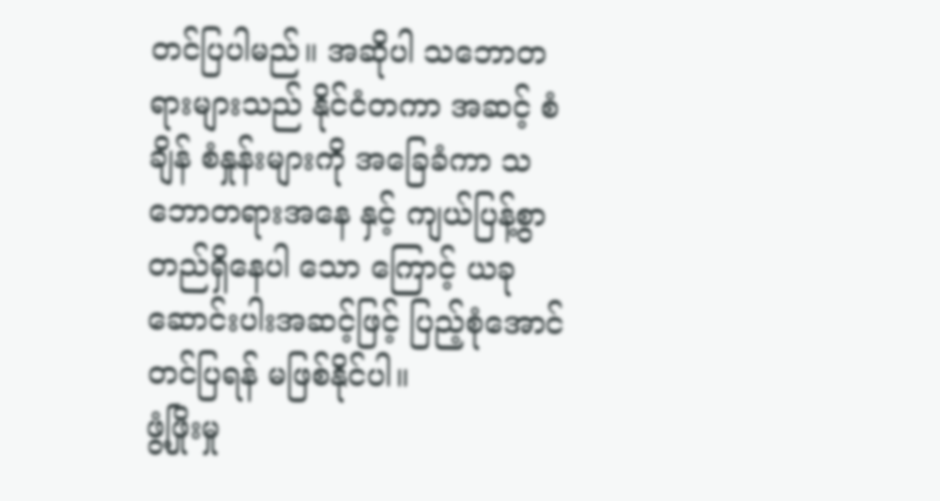တင်ပြပါမည်။ အဆိုပါ သဘောတရားများသည် နိုင်ငံတကာ အဆင့် စံချိန် စံနှုန်းများကို အခြေခံကာ သဘောတရားအနေ နှင့် ကျယ်ပြန့်စွာ တည်ရှိနေပါ သော ကြောင့် ယခုဆောင်းပါးအဆင့်ဖြင့် ပြည့်စုံအောင် တင်ပြရန် မဖြစ်နိုင်ပါ။
ဖွံ့ဖြိုးမှု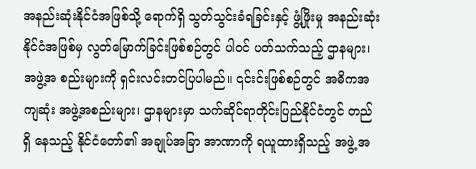အနည်းဆုံးနိုင်ငံအဖြစ်သို့ ရောက်ရှိ သွတ်သွင်းခံရခြင်းနှင့် ဖွံ့ဖြိုးမှု အနည်းဆုံးနိုင်ငံအဖြစ်မှ လွတ်မြောက်ခြင်းဖြစ်စဉ်တွင် ပါဝင် ပတ်သက်သည့် ဌာနများ၊ အဖွဲ့အ စည်းများကို ရှင်းလင်းတင်ပြပါမည်။ ၎င်းင်းဖြစ်စဉ်တွင် အဓိကအကျဆုံး အဖွဲ့အစည်းများ၊ ဌာနများမှာ သက်ဆိုင်ရာတိုင်းပြည်နိုင်ငံတွင် တည်ရှိ နေသည့် နိုင်ငံတော်၏ အချုပ်အခြာ အာဏာကို ရယူထားရှိသည့် အဖွဲ့ အ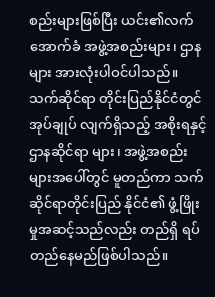စည်းများဖြစ်ပြီး ယင်း၏လက် အောက်ခံ အဖွဲ့အစည်းများ၊ ဌာနများ အားလုံးပါဝင်ပါသည်။ သက်ဆိုင်ရာ တိုင်းပြည်နိုင်ငံတွင်အုပ်ချုပ် လျက်ရှိသည့် အစိုးရနှင့် ဌာနဆိုင်ရာ များ၊ အဖွဲ့အစည်းများအပေါ်တွင် မူတည်ကာ သက်ဆိုင်ရာတိုင်းပြည် နိုင်ငံ၏ ဖွံ့ဖြိုးမှုအဆင့်သည်လည်း တည်ရှိ ရပ်တည်နေမည်ဖြစ်ပါသည်။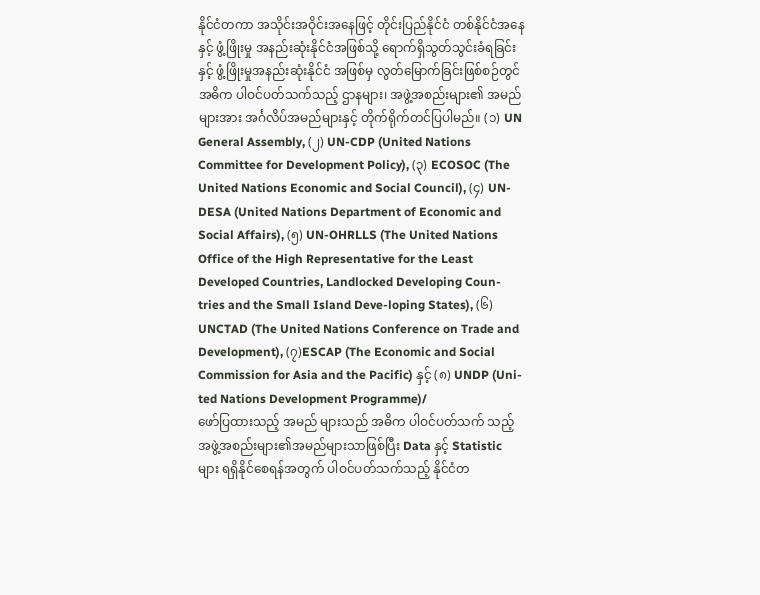နိုင်ငံတကာ အသိုင်းအဝိုင်းအနေဖြင့် တိုင်းပြည်နိုင်ငံ တစ်နိုင်ငံအနေနှင့် ဖွံ့ဖြိုးမှု အနည်းဆုံးနိုင်ငံအဖြစ်သို့ ရောက်ရှိသွတ်သွင်းခံရခြင်းနှင့် ဖွံ့ဖြိုးမှုအနည်းဆုံးနိုင်ငံ အဖြစ်မှ လွတ်မြောက်ခြင်းဖြစ်စဉ်တွင် အဓိက ပါဝင်ပတ်သက်သည့် ဌာနများ၊ အဖွဲ့အစည်းများ၏ အမည်များအား အင်္ဂလိပ်အမည်များနှင့် တိုက်ရိုက်တင်ပြပါမည်။ (၁) UN General Assembly, (၂) UN-CDP (United Nations Committee for Development Policy), (၃) ECOSOC (The United Nations Economic and Social Council), (၄) UN-DESA (United Nations Department of Economic and Social Affairs), (၅) UN-OHRLLS (The United Nations Office of the High Representative for the Least Developed Countries, Landlocked Developing Coun-tries and the Small Island Deve-loping States), (၆) UNCTAD (The United Nations Conference on Trade and Development), (၇)ESCAP (The Economic and Social Commission for Asia and the Pacific) နှင့် (၈) UNDP (Uni-ted Nations Development Programme)/
ဖော်ပြထားသည့် အမည် များသည် အဓိက ပါဝင်ပတ်သက် သည့် အဖွဲ့အစည်းများ၏အမည်များသာဖြစ်ပြီး Data နှင့် Statistic များ ရရှိနိုင်စေရန်အတွက် ပါဝင်ပတ်သက်သည့် နိုင်ငံတ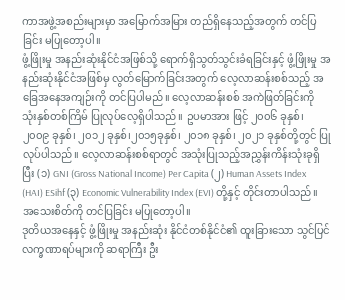ကာအဖွဲ့အစည်းများမှာ အမြောက်အမြား တည်ရှိနေသည့်အတွက် တင်ပြခြင်း မပြုတော့ပါ။
ဖွံ့ဖြိုးမှု အနည်းဆုံးနိုင်ငံအဖြစ်သို့ ရောက်ရှိသွတ်သွင်းခံရခြင်းနှင့် ဖွံ့ဖြိုးမှု အနည်းဆုံးနိုင်ငံအဖြစ်မှ လွတ်မြောက်ခြင်းအတွက် လေ့လာဆန်းစစ်သည့် အခြေအနေအကျဉ်းကို တင်ပြပါမည်။ လေ့လာဆန်းစစ် အကဲဖြတ်ခြင်းကို သုံးနှစ်တစ်ကြိမ် ပြုလုပ်လေ့ရှိပါသည်။ ဥပမာအား ဖြင့် ၂၀၀၆ ခုနှစ်၊ ၂၀၀၉ ခုနှစ်၊ ၂၀၁၂ ခုနှစ်၊၂၀၁၅ခုနှစ်၊ ၂၀၁၈ ခုနှစ်၊ ၂၀၂၁ ခုနှစ်တို့တွင် ပြုလုပ်ပါသည်။ လေ့လာဆန်းစစ်ရာတွင် အသုံးပြုသည့်အညွှန်းကိန်းသုံးခုရှိ ပြီး (၁) GNI (Gross National Income) Per Capita (၂) Human Assets Index (HAI) ESihf (၃) Economic Vulnerability Index (EVI) တို့နှင့် တိုင်းတာပါသည်။ အသေးစိတ်ကို တင်ပြခြင်း မပြုတော့ပါ။
ဒုတိယအနေနှင့် ဖွံ့ဖြိုးမှု အနည်းဆုံး နိုင်ငံတစ်နိုင်ငံ၏ ထူးခြားသော သွင်ပြင်လက္ခဏာရပ်များကို ဆရာကြီး ဦး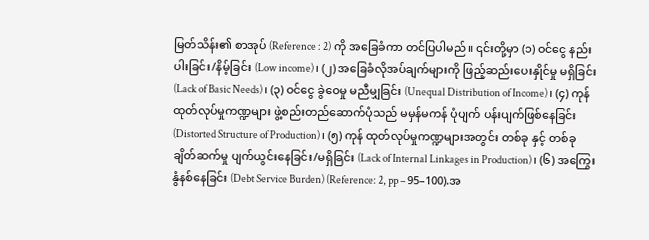မြတ်သိန်း၏ စာအုပ် (Reference : 2) ကို အခြေခံကာ တင်ပြပါမည်။ ၎င်းတို့မှာ (၁) ဝင်ငွေ နည်းပါးခြင်း/နိမ့်ခြင်း (Low income)၊ (၂) အခြေခံလိုအပ်ချက်များကို ဖြည့်ဆည်းပေးနှိုင်မှု မရှိခြင်း (Lack of Basic Needs)၊ (၃) ဝင်ငွေ ခွဲဝေမှု မညီမျှခြင်း (Unequal Distribution of Income)၊ (၄) ကုန် ထုတ်လုပ်မှုကဏ္ဍများ ဖွဲ့စည်းတည်ဆောက်ပုံသည် မမှန်မကန် ပုံပျက် ပန်းပျက်ဖြစ်နေခြင်း (Distorted Structure of Production)၊ (၅) ကုန် ထုတ်လုပ်မှုကဏ္ဍများအတွင်း တစ်ခု နှင့် တစ်ခု ချိတ်ဆက်မှု ပျက်ယွင်းနေခြင်း/မရှိခြင်း (Lack of Internal Linkages in Production)၊ (၆) အကြွေးနွံနစ်နေခြင်း (Debt Service Burden) (Reference: 2, pp – 95–100).အ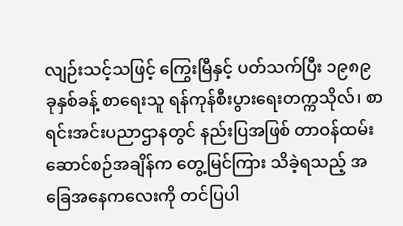လျဉ်းသင့်သဖြင့် ကြွေးမြီနှင့် ပတ်သက်ပြီး ၁၉၈၉ ခုနှစ်ခန့် စာရေးသူ ရန်ကုန်စီးပွားရေးတက္ကသိုလ်၊ စာရင်းအင်းပညာဌာနတွင် နည်းပြအဖြစ် တာဝန်ထမ်းဆောင်စဉ်အချိန်က တွေ့မြင်ကြား သိခဲ့ရသည့် အခြေအနေကလေးကို တင်ပြပါ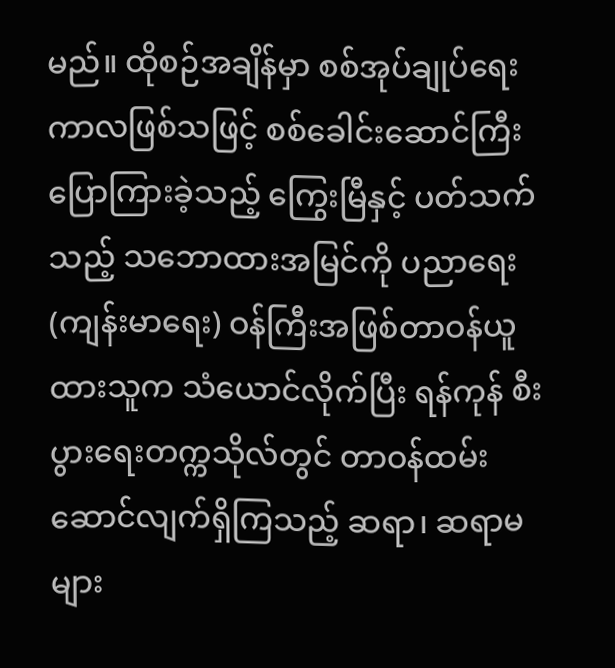မည်။ ထိုစဉ်အချိန်မှာ စစ်အုပ်ချုပ်ရေးကာလဖြစ်သဖြင့် စစ်ခေါင်းဆောင်ကြီး ပြောကြားခဲ့သည့် ကြွေးမြီနှင့် ပတ်သက်သည့် သဘောထားအမြင်ကို ပညာရေး (ကျန်းမာရေး) ဝန်ကြီးအဖြစ်တာဝန်ယူထားသူက သံယောင်လိုက်ပြီး ရန်ကုန် စီးပွားရေးတက္ကသိုလ်တွင် တာဝန်ထမ်းဆောင်လျက်ရှိကြသည့် ဆရာ၊ ဆရာမများ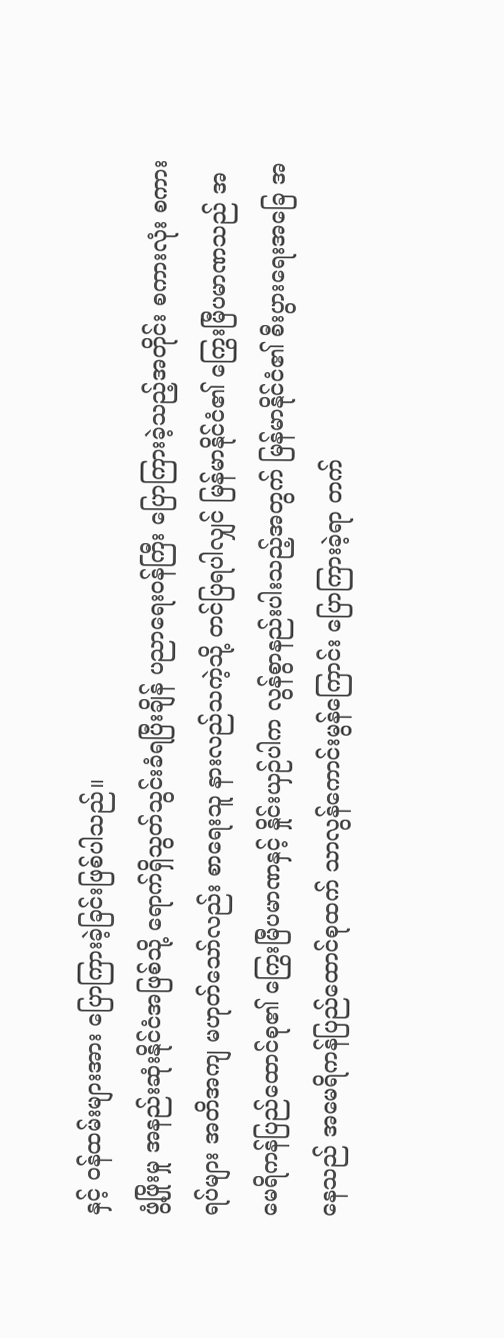နှင့် ဝန်ထမ်းများအား ပြောကြားခဲ့ခြင်းဖြစ်ပါသည်။
ဖွံ့ဖြိုးမှု အနည်းဆုံးနိုင်ငံအဖြစ်သို့ ရောက်ရှိသွတ်သွင်းခံရပြီးချိန် ပညာရေးဝန်ကြီး ပြောကြားခဲ့သည့်အတိုင်း စကားလုံး စကားရပ်များ အတိအကျ မဟုတ်သော်လည်း စာရေးသူ နားလည်သကဲ့သို့ တင်ပြရပါလျှင် မြန်မာနိုင်ငံ၏ ကြွေးမြီပမာဏသည် အမေရိကန်ပြည်ထောင်စု၏ ကြွေးမြီပမာဏနှင့် နှိုင်းယှဉ်ပါက လွန်စွာနည်းပါးသည့်အတွက် မြန်မာနိုင်ငံ၏ စီးပွားရေးအခြေ အနေသည် အမေရိကန်ပြည်ထောင်စုထက် သာလွန်ကောင်းမွန်ကြောင်း ပြောကြားခဲ့ရာ တက်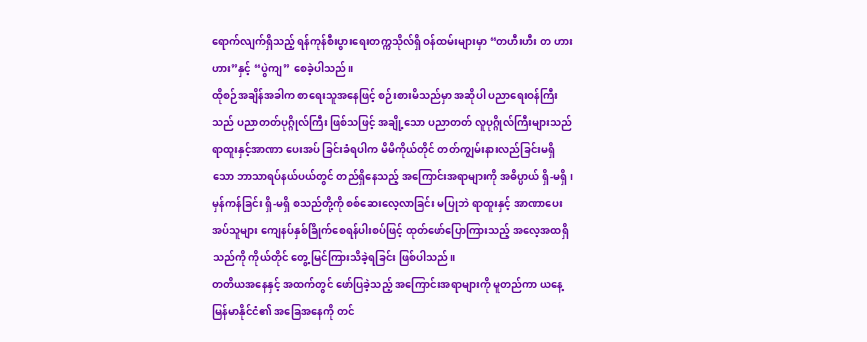ရောက်လျက်ရှိသည့် ရန်ကုန်စီးပွားရေးတက္ကသိုလ်ရှိ ဝန်ထမ်းများမှာ “တဟီးဟီး တ ဟားဟား”နှင့် “ပွဲကျ” စေခဲ့ပါသည်။
ထိုစဉ်အချိန်အခါက စာရေးသူအနေဖြင့် စဉ်းစားမိသည်မှာ အဆိုပါ ပညာရေးဝန်ကြီးသည် ပညာတတ်ပုဂ္ဂိုလ်ကြီး ဖြစ်သဖြင့် အချို့သော ပညာတတ် လူပုဂ္ဂိုလ်ကြီးများသည် ရာထူးနှင့်အာဏာ ပေးအပ် ခြင်းခံရပါက မိမိကိုယ်တိုင် တတ်ကျွမ်းနားလည်ခြင်းမရှိသော ဘာသာရပ်နယ်ပယ်တွင် တည်ရှိနေသည့် အကြောင်းအရာများကို အဓိပ္ပာယ် ရှိ-မရှိ၊ မှန်ကန်ခြင်း ရှိ-မရှိ စသည်တို့ကို စစ်ဆေးလေ့လာခြင်း မပြုဘဲ ရာထူးနှင့် အာဏာပေးအပ်သူများ ကျေနပ်နှစ်ခြိုက်စေရန်ပါးစပ်ဖြင့် ထုတ်ဖော်ပြောကြားသည့် အလေ့အထရှိသည်ကို ကိုယ်တိုင် တွေ့ မြင်ကြားသိခဲ့ရခြင်း ဖြစ်ပါသည်။
တတိယအနေနှင့် အထက်တွင် ဖော်ပြခဲ့သည့် အကြောင်းအရာများကို မူတည်ကာ ယနေ့မြန်မာနိုင်ငံ၏ အခြေအနေကို တင်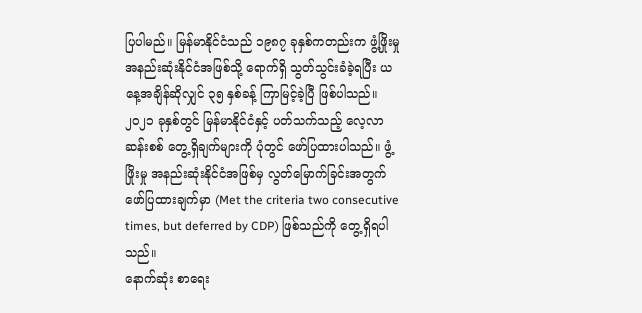ပြပါမည်။ မြန်မာနိုင်ငံသည် ၁၉၈၇ ခုနှစ်ကတည်းက ဖွံ့ဖြိုးမှု အနည်းဆုံးနိုင်ငံအဖြစ်သို့ ရောက်ရှိ သွတ်သွင်းခံခဲ့ရပြီး ယနေ့အချိန်ဆိုလျှင် ၃၅ နှစ်ခန့် ကြာမြင့်ခဲ့ပြီ ဖြစ်ပါသည်။ ၂၀၂၁ ခုနှစ်တွင် မြန်မာနိုင်ငံနှင့် ပတ်သက်သည့် လေ့လာဆန်းစစ် တွေ့ရှိချက်များကို ပုံတွင် ဖော်ပြထားပါသည်။ ဖွံ့ဖြိုးမှု အနည်းဆုံးနိုင်ငံအဖြစ်မှ လွတ်မြောက်ခြင်းအတွက် ဖော်ပြထားချက်မှာ (Met the criteria two consecutive times, but deferred by CDP) ဖြစ်သည်ကို တွေ့ရှိရပါ သည်။
နောက်ဆုံး စာရေး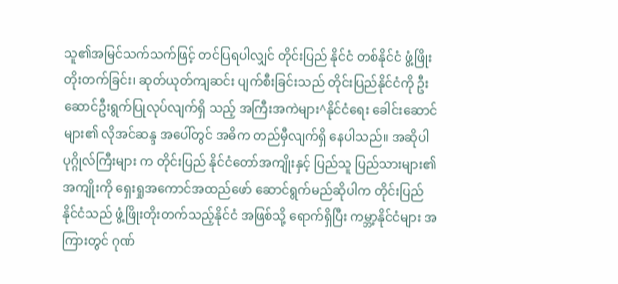သူ၏အမြင်သက်သက်ဖြင့် တင်ပြရပါလျှင် တိုင်းပြည် နိုင်ငံ တစ်နိုင်ငံ ဖွံ့ဖြိုးတိုးတက်ခြင်း၊ ဆုတ်ယုတ်ကျဆင်း ပျက်စီးခြင်းသည် တိုင်းပြည်နိုင်ငံကို ဦးဆောင်ဦးရွက်ပြုလုပ်လျက်ရှိ သည့် အကြီးအကဲများ^နိုင်ငံရေး ခေါင်းဆောင်များ၏ လိုအင်ဆန္ဒ အပေါ်တွင် အဓိက တည်မှီလျက်ရှိ နေပါသည်။ အဆိုပါ ပုဂ္ဂိုလ်ကြီးများ က တိုင်းပြည် နိုင်ငံတော်အကျိုးနှင့် ပြည်သူ ပြည်သားများ၏ အကျိုးကို ရှေးရှုအကောင်အထည်ဖော် ဆောင်ရွက်မည်ဆိုပါက တိုင်းပြည် နိုင်ငံသည် ဖွံ့ဖြိုးတိုးတက်သည့်နိုင်ငံ အဖြစ်သို့ ရောက်ရှိပြီး ကမ္ဘာ့နိုင်ငံများ အကြားတွင် ဂုဏ်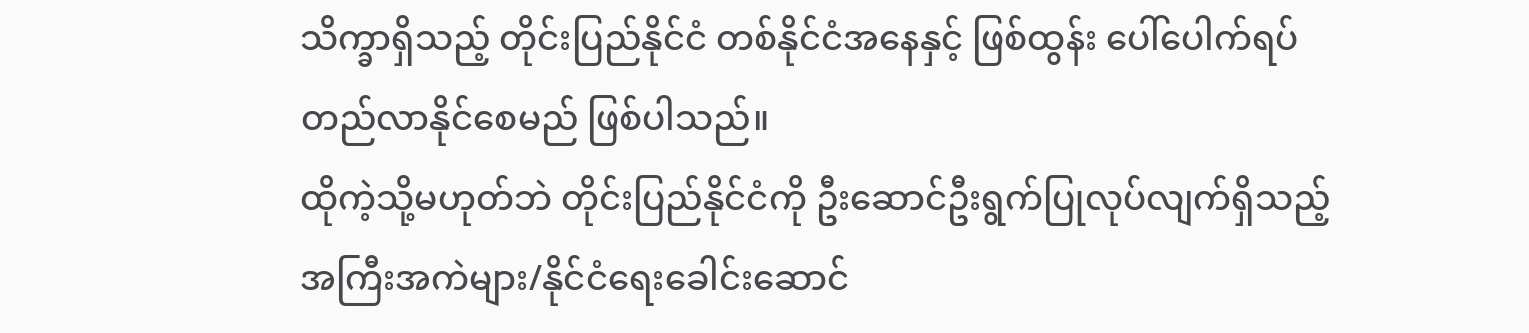သိက္ခာရှိသည့် တိုင်းပြည်နိုင်ငံ တစ်နိုင်ငံအနေနှင့် ဖြစ်ထွန်း ပေါ်ပေါက်ရပ်တည်လာနိုင်စေမည် ဖြစ်ပါသည်။
ထိုကဲ့သို့မဟုတ်ဘဲ တိုင်းပြည်နိုင်ငံကို ဦးဆောင်ဦးရွက်ပြုလုပ်လျက်ရှိသည့် အကြီးအကဲများ/နိုင်ငံရေးခေါင်းဆောင်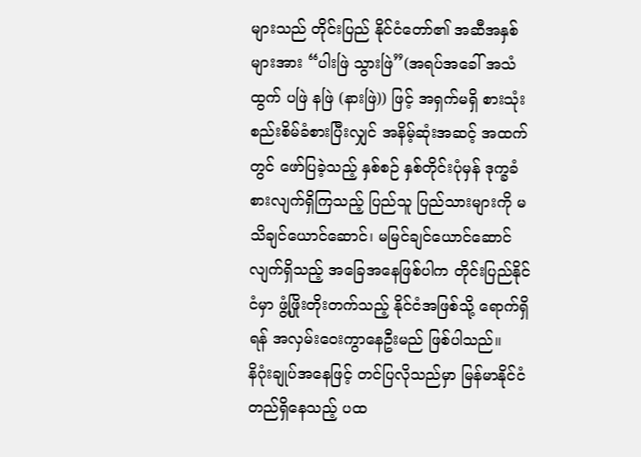များသည် တိုင်းပြည် နိုင်ငံတော်၏ အဆီအနှစ်များအား “ပါးဖြဲ သွားဖြဲ”(အရပ်အခေါ် အသံထွက် ပဖြဲ နဖြဲ (နားဖြဲ)) ဖြင့် အရှက်မရှိ စားသုံး စည်းစိမ်ခံစားပြီးလျှင် အနိမ့်ဆုံးအဆင့် အထက်တွင် ဖော်ပြခဲ့သည့် နှစ်စဉ် နှစ်တိုင်းပုံမှန် ဒုက္ခခံစားလျက်ရှိကြသည့် ပြည်သူ ပြည်သားများကို မသိချင်ယောင်ဆောင်၊ မမြင်ချင်ယောင်ဆောင်လျက်ရှိသည့် အခြေအနေဖြစ်ပါက တိုင်းပြည်နိုင်ငံမှာ ဖွံ့ဖြိုးတိုးတက်သည့် နိုင်ငံအဖြစ်သို့ ရောက်ရှိရန် အလှမ်းဝေးကွာနေဦးမည် ဖြစ်ပါသည်။
နိဂုံးချုပ်အနေဖြင့် တင်ပြလိုသည်မှာ မြန်မာနိုင်ငံ တည်ရှိနေသည့် ပထ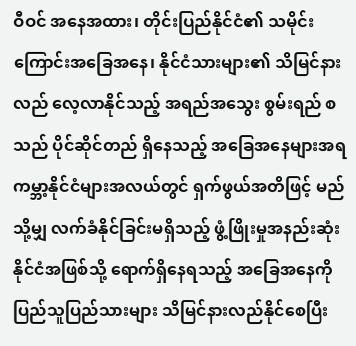ဝီဝင် အနေအထား၊ တိုင်းပြည်နိုင်ငံ၏ သမိုင်းကြောင်းအခြေအနေ၊ နိုင်ငံသားများ၏ သိမြင်နားလည် လေ့လာနိုင်သည့် အရည်အသွေး စွမ်းရည် စသည် ပိုင်ဆိုင်တည် ရှိနေသည့် အခြေအနေများအရ ကမ္ဘာ့နိုင်ငံများအလယ်တွင် ရှက်ဖွယ်အတိဖြင့် မည်သို့မျှ လက်ခံနိုင်ခြင်းမရှိသည့် ဖွံ့ဖြိုးမှုအနည်းဆုံး နိုင်ငံအဖြစ်သို့ ရောက်ရှိနေရသည့် အခြေအနေကို ပြည်သူပြည်သားများ သိမြင်နားလည်နိုင်စေပြီး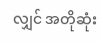လျှင် အတိုဆုံး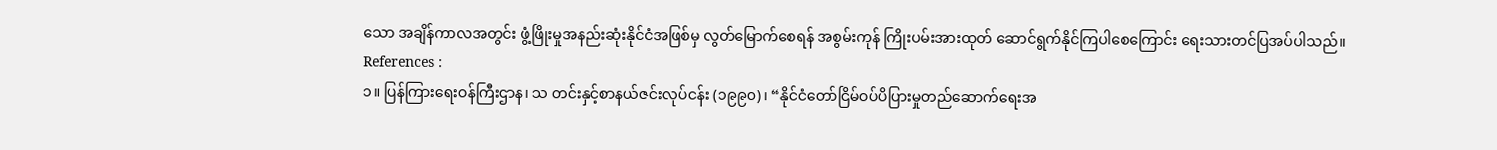သော အချိန်ကာလအတွင်း ဖွံ့ဖြိုးမှုအနည်းဆုံးနိုင်ငံအဖြစ်မှ လွတ်မြောက်စေရန် အစွမ်းကုန် ကြိုးပမ်းအားထုတ် ဆောင်ရွက်နိုင်ကြပါစေကြောင်း ရေးသားတင်ပြအပ်ပါသည်။
References :
၁။ ပြန်ကြားရေးဝန်ကြီးဌာန၊ သ တင်းနှင့်စာနယ်ဇင်းလုပ်ငန်း (၁၉၉၀)၊ “နိုင်ငံတော်ငြိမ်ဝပ်ပိပြားမှုတည်ဆောက်ရေးအ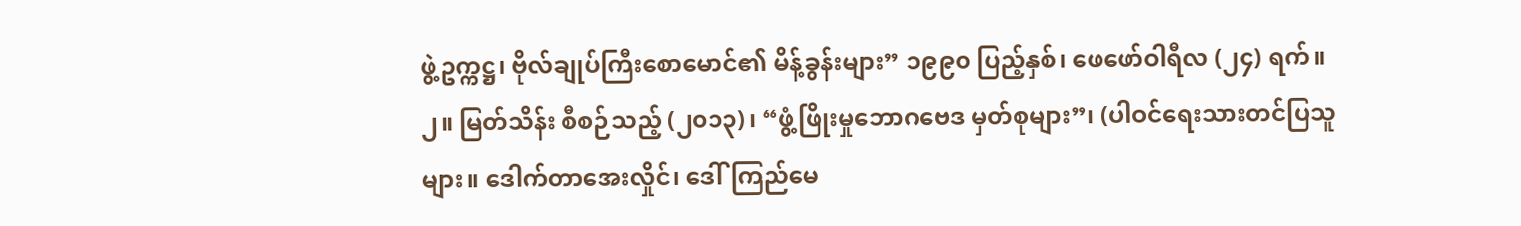ဖွဲ့ဥက္ကဋ္ဌ၊ ဗိုလ်ချုပ်ကြီးစောမောင်၏ မိန့်ခွန်းများ” ၁၉၉၀ ပြည့်နှစ်၊ ဖေဖော်ဝါရီလ (၂၄) ရက်။
၂။ မြတ်သိန်း စီစဉ်သည့် (၂၀၁၃)၊ “ဖွံ့ဖြိုးမှုဘောဂဗေဒ မှတ်စုများ”၊ (ပါဝင်ရေးသားတင်ပြသူများ။ ဒေါက်တာအေးလှိုင်၊ ဒေါ်ကြည်မေ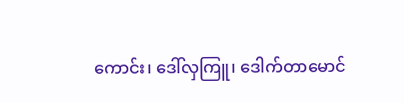ကောင်း၊ ဒေါ်လှကြူ၊ ဒေါက်တာမောင်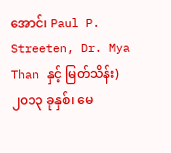အောင်၊ Paul P. Streeten, Dr. Mya Than နှင့် မြတ်သိန်း) ၂၀၁၃ ခုနှစ်၊ မေ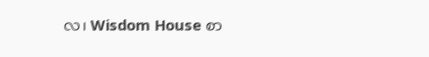လ၊ Wisdom House စာ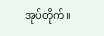အုပ်တိုက်။